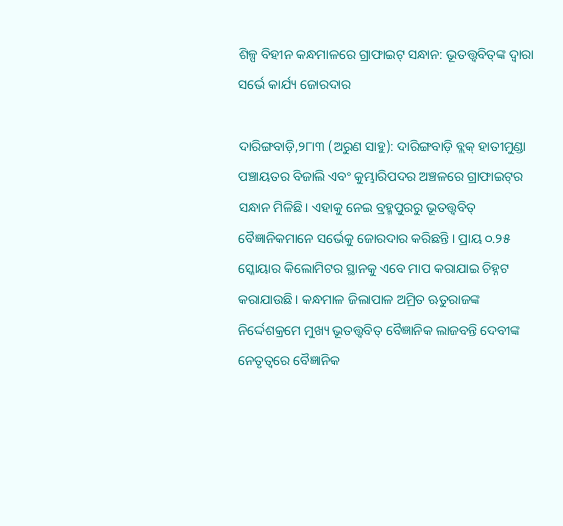ଶିଳ୍ପ ବିହୀନ କନ୍ଧମାଳରେ ଗ୍ରାଫାଇଟ୍‌ ସନ୍ଧାନ: ଭୂତତ୍ତ୍ୱବିତ୍‌ଙ୍କ ଦ୍ୱାରା ସର୍ଭେ କାର୍ଯ୍ୟ ଜୋରଦାର

ଦାରିଙ୍ଗବାଡ଼ି,୨୮ା୩ (ଅରୁଣ ସାହୁ): ଦାରିଙ୍ଗବାଡ଼ି ବ୍ଲକ୍‌ ହାତୀମୁଣ୍ଡା ପଞ୍ଚାୟତର ବିଜାଲି ଏବଂ କୁମ୍ଭାରିପଦର ଅଞ୍ଚଳରେ ଗ୍ରାଫାଇଟ୍‌ର ସନ୍ଧାନ ମିଳିଛି। ଏହାକୁ ନେଇ ବ୍ରହ୍ମପୁରରୁ ଭୂତତ୍ତ୍ୱବିତ୍‌ ବୈଜ୍ଞାନିକମାନେ ସର୍ଭେକୁ ଜୋରଦାର କରିଛନ୍ତି। ପ୍ରାୟ ୦.୨୫ ସ୍କୋୟାର କିଲୋମିଟର ସ୍ଥାନକୁ ଏବେ ମାପ କରାଯାଇ ଚିହ୍ନଟ କରାଯାଉଛି। କନ୍ଧମାଳ ଜିଲାପାଳ ଅମ୍ରିତ ଋତୁରାଜଙ୍କ ନିର୍ଦ୍ଦେଶକ୍ରମେ ମୁଖ୍ୟ ଭୂତତ୍ତ୍ୱବିତ୍‌ ବୈଜ୍ଞାନିକ ଲାଜବନ୍ତି ଦେବୀଙ୍କ ନେତୃତ୍ୱରେ ବୈଜ୍ଞାନିକ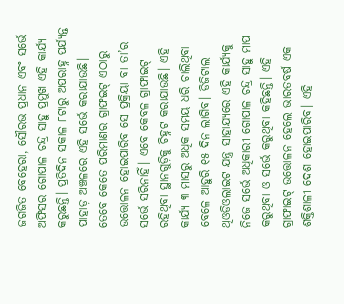ଜଗଜିତ ବେହେରା, ସୌରଭ ପ୍ରଧାନ ଏବଂ ସର୍ଭେ ଅଫିସର ଗୋପାଳ ଚନ୍ଦ୍ର ସାହୁ ପ୍ରମୁଖ ଏହି କାର୍ଯ୍ୟ କରୁଛନ୍ତି। ପ୍ରତିଦିନ ସକାଳ ୮ଟାରୁ ଅପରାହ୍ନ ପର୍ଯ୍ୟନ୍ତ ପାହାଡ଼ ଅଞ୍ଚଳରେ ଏହି ସର୍ଭେ କରାଯାଉଛି। ତେବେ କେତେ ପରିମାଣର ଗ୍ରାଫଇଟ୍‌ ଏଠାରୁ ଉତ୍ତୋଳନ ହୋଇପାରିବ ସେ ପ୍ରକ୍ରିୟା ବା ତା’ର ସର୍ଭେ ସରିନାହିଁ। ଏବେ କେବଳ ଗ୍ରାଫାଇଟ୍‌ ରହିଥିବା ସ୍ଥାନଗୁଡ଼ିକୁ ଚିହ୍ନଟ କରାଯାଉଛି। ଏହି କାର୍ଯ୍ୟ ୩ ମାସରୁ ଅଧିକ ସମୟ ଧରି ଚାଲିଥିବା ବେଳେ ଆହୁରି ୧୫ ଦିନ ଲାଗିବ। ଡିଜିଟାଲ ଥିଓଡିଓଲାଇଟ ଯନ୍ତ୍ର ସାହାଯ୍ୟରେ ଏହି କାର୍ଯ୍ୟକୁ ନିଜେ ସର୍ଭେ ଅଧିକାରୀ ଗୋପାଳ ଚନ୍ଦ୍ର ସାହୁ ମାପ କରୁଥିବା ଓ ସର୍ଭେ କରୁଥିବା କହିଛନ୍ତି। ଏହି ଗ୍ରାଫାଇଟ୍‌ ଉତ୍ତୋଳନ ହେଲେ ଭାରତବର୍ଷ ଏକ ଶକ୍ତିଶାଳୀ ଦେଶ ହୋଇପାରିବ। ଏହି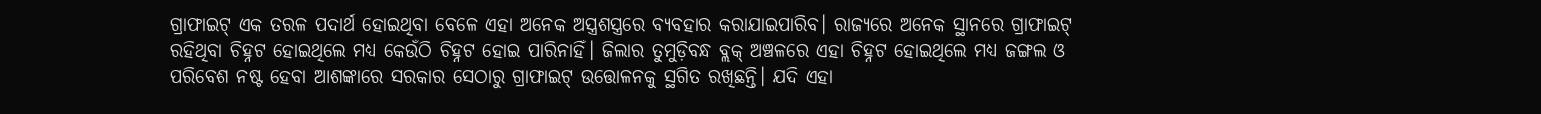ଗ୍ରାଫାଇଟ୍‌ ଏକ ତରଳ ପଦାର୍ଥ ହୋଇଥିବା ବେଳେ ଏହା ଅନେକ ଅସ୍ତ୍ରଶସ୍ତ୍ରରେ ବ୍ୟବହାର କରାଯାଇପାରିବ। ରାଜ୍ୟରେ ଅନେକ ସ୍ଥାନରେ ଗ୍ରାଫାଇଟ୍‌ ରହିଥିବା ଚିହ୍ନଟ ହୋଇଥିଲେ ମଧ୍ୟ କେଉଁଠି ଚିହ୍ନଟ ହୋଇ ପାରିନାହିଁ। ଜିଲାର ତୁମୁଡ଼ିବନ୍ଧ ବ୍ଲକ୍‌ ଅଞ୍ଚଳରେ ଏହା ଚିହ୍ନଟ ହୋଇଥିଲେ ମଧ୍ୟ ଜଙ୍ଗଲ ଓ ପରିବେଶ ନଷ୍ଟ ହେବା ଆଶଙ୍କାରେ ସରକାର ସେଠାରୁ ଗ୍ରାଫାଇଟ୍‌ ଉତ୍ତୋଳନକୁ ସ୍ଥଗିତ ରଖିଛନ୍ତି। ଯଦି ଏହା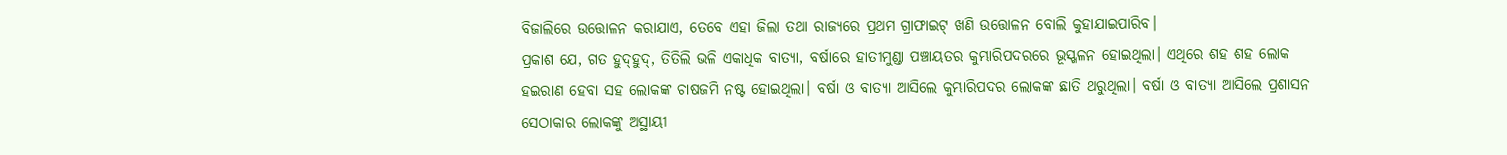ବିଜାଲିରେ ଉତ୍ତୋଳନ କରାଯାଏ, ତେବେ ଏହା ଜିଲା ତଥା ରାଜ୍ୟରେ ପ୍ରଥମ ଗ୍ରାଫାଇଟ୍‌ ଖଣି ଉତ୍ତୋଳନ ବୋଲି କୁହାଯାଇପାରିବ।
ପ୍ରକାଶ ଯେ, ଗତ ହୁଦ୍‌ହୁଦ୍‌, ତିତିଲି ଭଳି ଏକାଧିକ ବାତ୍ୟା, ବର୍ଷାରେ ହାତୀମୁଣ୍ଡା ପଞ୍ଚାୟତର କୁମ୍ଭାରିପଦରରେ ଭୂସ୍ଖଳନ ହୋଇଥିଲା। ଏଥିରେ ଶହ ଶହ ଲୋକ ହଇରାଣ ହେବା ସହ ଲୋକଙ୍କ ଚାଷଜମି ନଷ୍ଟ ହୋଇଥିଲା। ବର୍ଷା ଓ ବାତ୍ୟା ଆସିଲେ କୁମ୍ଭାରିପଦର ଲୋକଙ୍କ ଛାତି ଥରୁଥିଲା। ବର୍ଷା ଓ ବାତ୍ୟା ଆସିଲେ ପ୍ରଶାସନ ସେଠାକାର ଲୋକଙ୍କୁ ଅସ୍ଥାୟୀ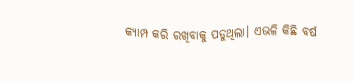କ୍ୟାମ୍ପ କରି ରଖିବାକୁ ପଡୁଥିଲା। ଏଭଳି କିଛି ବର୍ଷ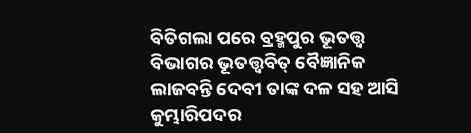ବିତିଗଲା ପରେ ବ୍ରହ୍ମପୁର ଭୂତତ୍ତ୍ୱ ବିଭାଗର ଭୂତତ୍ତ୍ୱବିତ୍‌ ବୈଜ୍ଞାନିକ ଲାଜବନ୍ତି ଦେବୀ ତାଙ୍କ ଦଳ ସହ ଆସି କୁମ୍ଭାରିପଦର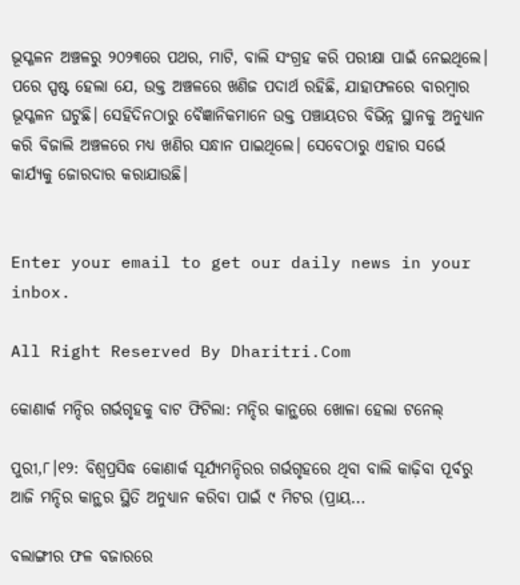ଭୂସ୍ଖଳନ ଅଞ୍ଚଳରୁ ୨୦୨୩ରେ ପଥର, ମାଟି, ବାଲି ସଂଗ୍ରହ କରି ପରୀକ୍ଷା ପାଇଁ ନେଇଥିଲେ। ପରେ ସ୍ପଷ୍ଟ ହେଲା ଯେ, ଉକ୍ତ ଅଞ୍ଚଳରେ ଖଣିଜ ପଦାର୍ଥ ରହିଛି, ଯାହାଫଳରେ ବାରମ୍ବାର ଭୂସ୍ଖଳନ ଘଟୁଛି। ସେହିଦିନଠାରୁ ବୈଜ୍ଞାନିକମାନେ ଉକ୍ତ ପଞ୍ଚାୟତର ବିଭିନ୍ନ ସ୍ଥାନକୁ ଅନୁଧ୍ୟାନ କରି ବିଜାଲି ଅଞ୍ଚଳରେ ମଧ୍ୟ ଖଣିର ସନ୍ଧାନ ପାଇଥିଲେ। ସେବେଠାରୁ ଏହାର ସର୍ଭେ କାର୍ଯ୍ୟକୁ ଜୋରଦାର କରାଯାଉଛି।


Enter your email to get our daily news in your inbox.

All Right Reserved By Dharitri.Com

କୋଣାର୍କ ମନ୍ଦିର ଗର୍ଭଗୃହକୁ ବାଟ ଫିଟିଲା: ମନ୍ଦିର କାନ୍ଥରେ ଖୋଳା ହେଲା ଟନେଲ୍‌

ପୁରୀ,୮।୧୨: ବିଶ୍ୱପ୍ରସିଦ୍ଧ କୋଣାର୍କ ସୂର୍ଯ୍ୟମନ୍ଦିରର ଗର୍ଭଗୃହରେ ଥିବା ବାଲି କାଢ଼ିବା ପୂର୍ବରୁ ଆଜି ମନ୍ଦିର କାନ୍ଥର ସ୍ଥିତି ଅନୁଧ୍ୟାନ କରିବା ପାଇଁ ୯ ମିଟର (ପ୍ରାୟ...

ବଲାଙ୍ଗୀର ଫଳ ବଜାରରେ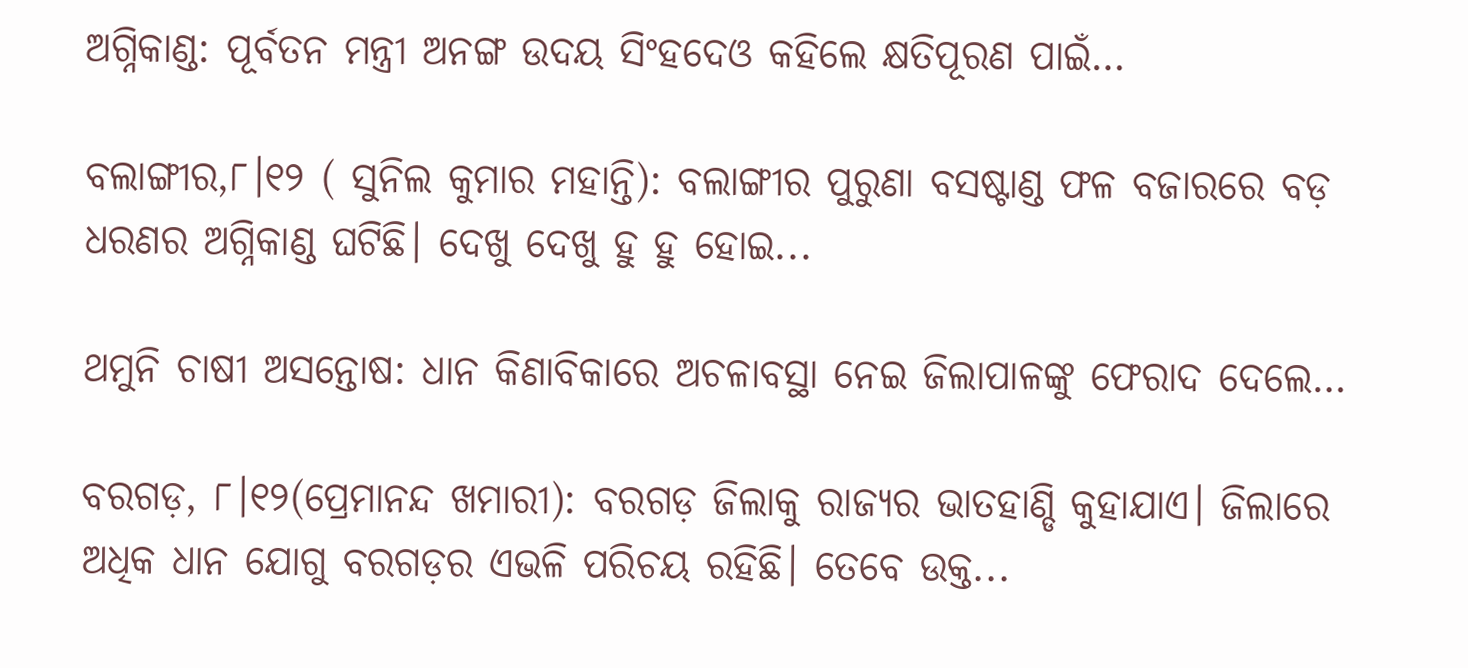ଅଗ୍ନିକାଣ୍ଡ: ପୂର୍ବତନ ମନ୍ତ୍ରୀ ଅନଙ୍ଗ ଉଦୟ ସିଂହଦେଓ କହିଲେ କ୍ଷତିପୂରଣ ପାଇଁ…

ବଲାଙ୍ଗୀର,୮।୧୨ ( ସୁନିଲ କୁମାର ମହାନ୍ତି): ବଲାଙ୍ଗୀର ପୁରୁଣା ବସଷ୍ଟାଣ୍ଡ ଫଳ ବଜାରରେ ବଡ଼ ଧରଣର ଅଗ୍ନିକାଣ୍ଡ ଘଟିଛି। ଦେଖୁ ଦେଖୁ ହୁ ହୁ ହୋଇ...

ଥମୁନି ଚାଷୀ ଅସନ୍ତୋଷ: ଧାନ କିଣାବିକାରେ ଅଚଳାବସ୍ଥା ନେଇ ଜିଲାପାଳଙ୍କୁ ଫେରାଦ ଦେଲେ…

ବରଗଡ଼, ୮।୧୨(ପ୍ରେମାନନ୍ଦ ଖମାରୀ): ବରଗଡ଼ ଜିଲାକୁ ରାଜ୍ୟର ଭାତହାଣ୍ଡି କୁହାଯାଏ। ଜିଲାରେ ଅଧିକ ଧାନ ଯୋଗୁ ବରଗଡ଼ର ଏଭଳି ପରିଚୟ ରହିଛି। ତେବେ ଉକ୍ତ...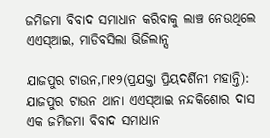ଜମିଜମା ବିବାଦ ସମାଧାନ କରିବାକୁ ଲାଞ୍ଚ ନେଉଥିଲେ ଏଏସ୍‌ଆଇ, ମାଡିବସିଲା ଭିଜିଲାନ୍ସ

ଯାଜପୁର ଟାଉନ,୮ା୧୨(ପ୍ରଯକ୍ତା ପ୍ରିୟଦର୍ଶିନୀ ମହାନ୍ତି): ଯାଜପୁର ଟାଉନ ଥାନା ଏଏସ୍‌ଆଇ ନନ୍ଦକିଶୋର ଦାସ ଏକ ଜମିଜମା ବିବାଦ ସମାଧାନ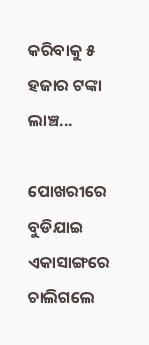କରିବାକୁ ୫ ହଜାର ଟଙ୍କା ଲାଞ୍ଚ...

ପୋଖରୀରେ ବୁଡିଯାଇ ଏକାସାଙ୍ଗରେ ଚାଲିଗଲେ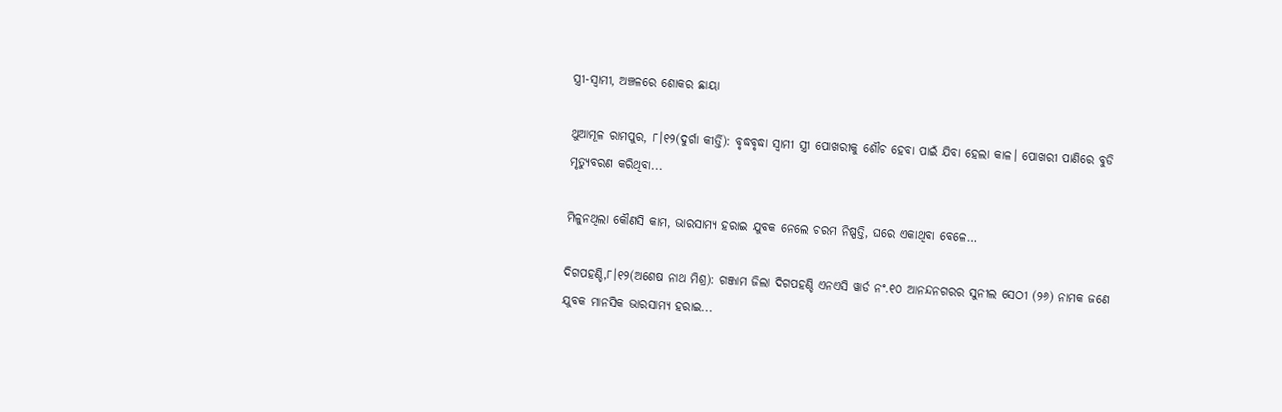ସ୍ତ୍ରୀ-ସ୍ବାମୀ, ଅଞ୍ଚଳରେ ଶୋକର ଛାୟା

ଥୁଆମୂଳ ରାମପୁର, ୮।୧୨(ଦୁର୍ଗା କୀର୍ତ୍ତି): ବୃଦ୍ଧବୃଦ୍ଧା ସ୍ବାମୀ ସ୍ତ୍ରୀ ପୋଖରୀକୁ ଶୌଚ ହେବା ପାଇଁ ଯିବା ହେଲା କାଳ। ପୋଖରୀ ପାଣିରେ ବୁଡି ମୃତ୍ୟୁବରଣ କରିଥିବା...

ମିଳୁନଥିଲା କୌଣସି କାମ, ଭାରସାମ୍ୟ ହରାଇ ଯୁବକ ନେଲେ ଚରମ ନିଷ୍ପତ୍ତି, ଘରେ ଏକାଥିବା ବେଳେ…

ଦିଗପହଣ୍ଡି,୮।୧୨(ଅଶେଷ ନାଥ ମିଶ୍ର): ଗଞ୍ଜାମ ଜିଲା ଦିଗପହଣ୍ଡି ଏନଏସି ୱାର୍ଡ ନଂ.୧୦ ଆନନ୍ଦନଗରର ସୁନୀଲ ସେଠୀ (୨୬) ନାମକ ଜଣେ ଯୁବକ ମାନସିକ ଭାରସାମ୍ୟ ହରାଇ...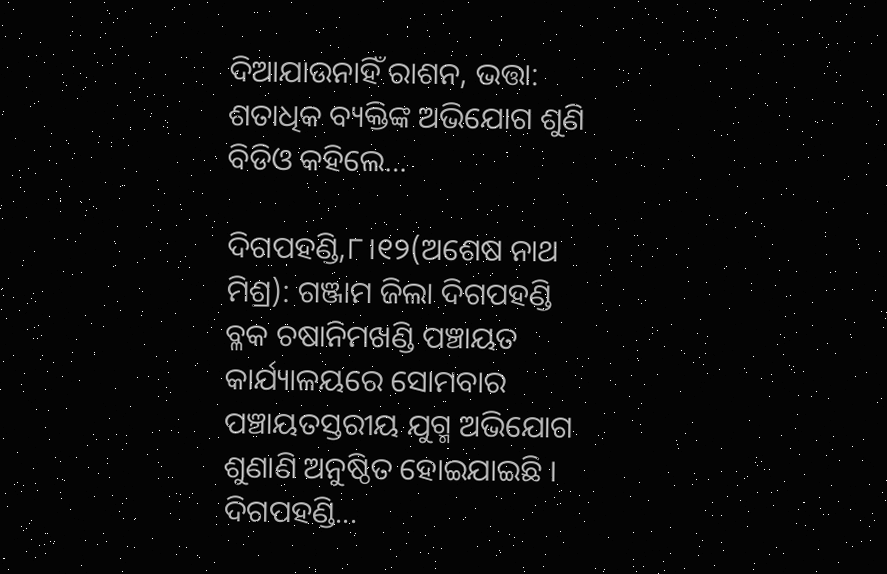ଦିଆଯାଉନାହିଁ ରାଶନ, ଭତ୍ତା: ଶତାଧିକ ବ୍ୟକ୍ତିଙ୍କ ଅଭିଯୋଗ ଶୁଣି ବିଡିଓ କହିଲେ…

ଦିଗପହଣ୍ଡି,୮।୧୨(ଅଶେଷ ନାଥ ମିଶ୍ର): ଗଞ୍ଜାମ ଜିଲା ଦିଗପହଣ୍ଡି ବ୍ଳକ ଚଷାନିମଖଣ୍ଡି ପଞ୍ଚାୟତ କାର୍ଯ୍ୟାଳୟରେ ସୋମବାର ପଞ୍ଚାୟତସ୍ତରୀୟ ଯୁଗ୍ମ ଅଭିଯୋଗ ଶୁଣାଣି ଅନୁଷ୍ଠିତ ହୋଇଯାଇଛି । ଦିଗପହଣ୍ଡି...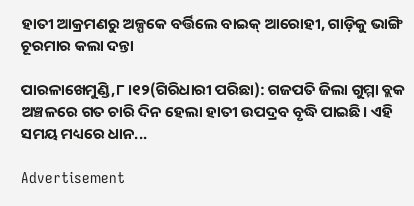ହାତୀ ଆକ୍ରମଣରୁ ଅଳ୍ପକେ ବର୍ତ୍ତିଲେ ବାଇକ୍ ଆରୋହୀ, ଗାଡ଼ିକୁ ଭାଙ୍ଗି ଚୂରମାର କଲା ଦନ୍ତା

ପାରଳାଖେମୁଣ୍ଡି,୮।୧୨(ଗିରିଧାରୀ ପରିଛା): ଗଜପତି ଜିଲା ଗୁମ୍ମା ବ୍ଲକ ଅଞ୍ଚଳରେ ଗତ ଚାରି ଦିନ ହେଲା ହାତୀ ଉପଦ୍ରବ ବୃଦ୍ଧି ପାଇଛି। ଏହି ସମୟ ମଧ୍ୟରେ ଧାନ...

Advertisement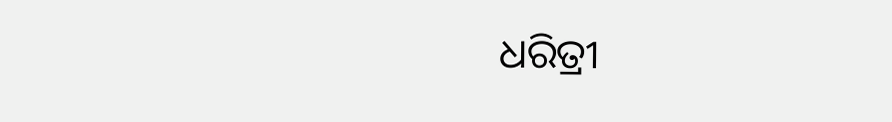ଧରିତ୍ରୀ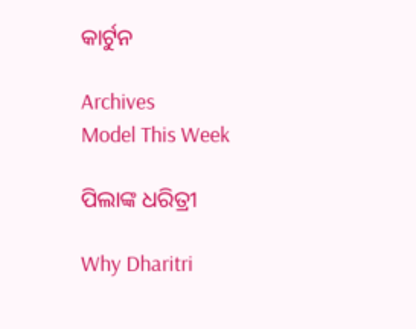କାର୍ଟୁନ

Archives
Model This Week

ପିଲାଙ୍କ ଧରିତ୍ରୀ

Why Dharitri